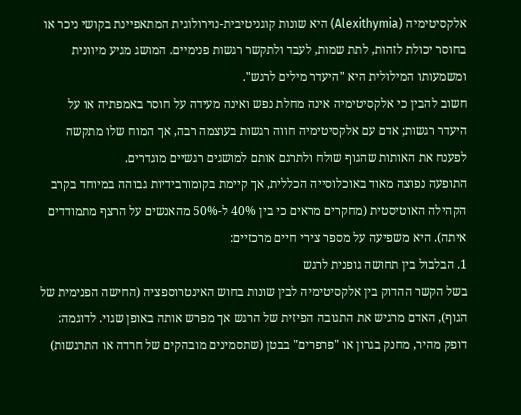אלקסיטימיה (Alexithymia) היא שונות קוגניטיבית-נוירולוגית המתאפיינת בקושי ניכר או בחוסר יכולת לזהות, לתת שמות, לעבד ולתקשר רגשות פנימיים. המושג מגיע מיוונית ומשמעותו המילולית היא "היעדר מילים לרגש".
חשוב להבין כי אלקסיטימיה אינה מחלת נפש ואינה מעידה על חוסר באמפתיה או על היעדר רגשות; אדם עם אלקסיטימיה חווה רגשות בעוצמה רבה, אך המוח שלו מתקשה לפענח את האותות שהגוף שולח ולתרגם אותם למושגים רגשיים מוגדרים.
התופעה נפוצה מאוד באוכלוסייה הכללית, אך קיימת בקומורבידיות גבוהה במיוחד בקרב הקהילה האוטיסטית (מחקרים מראים כי בין 40% ל-50% מהאנשים על הרצף מתמודדים איתה). היא משפיעה על מספר צירי חיים מרכזיים:
1. הבלבול בין תחושה גופנית לרגש
בשל הקשר ההדוק בין אלקסיטימיה לבין שונות בחוש האינטרוספציה (החישה הפנימית של הגוף), האדם מרגיש את התגובה הפיזית של הרגש אך מפרש אותה באופן שגוי. לדוגמה:
דופק מהיר, מחנק בגרון או "פרפרים" בבטן (שתסמינים מובהקים של חרדה או התרגשות)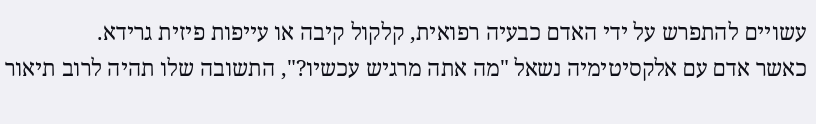עשויים להתפרש על ידי האדם כבעיה רפואית, קלקול קיבה או עייפות פיזית גרידא.
כאשר אדם עם אלקסיטימיה נשאל "מה אתה מרגיש עכשיו?", התשובה שלו תהיה לרוב תיאור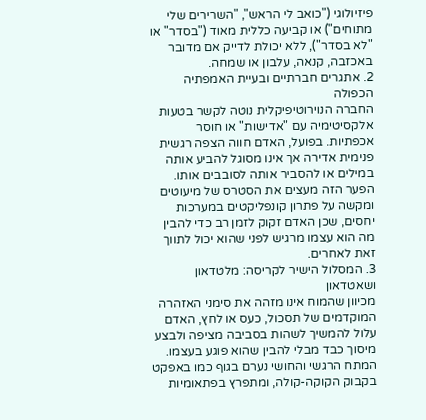פיזיולוגי ("כואב לי הראש", "השרירים שלי מתוחים") או קביעה כללית מאוד ("בסדר" או "לא בסדר"), ללא יכולת לדייק אם מדובר באכזבה, קנאה, עלבון או שמחה.
2. אתגרים חברתיים ובעיית האמפתיה הכפולה
החברה הנוירוטיפיקלית נוטה לקשר בטעות אלקסיטימיה עם "אדישות" או חוסר אכפתיות. בפועל, האדם חווה הצפה רגשית פנימית אדירה אך אינו מסוגל להביע אותה במילים או להסביר אותה לסובבים אותו. הפער הזה מעצים את הסטרס של מיעוטים ומקשה על פתרון קונפליקטים במערכות יחסים, שכן האדם זקוק לזמן רב כדי להבין מה הוא עצמו מרגיש לפני שהוא יכול לתווך זאת לאחרים.
3. המסלול הישיר לקריסה: מלטדאון ושאטדאון
מכיוון שהמוח אינו מזהה את סימני האזהרה המוקדמים של תסכול, כעס או לחץ, האדם עלול להמשיך לשהות בסביבה מציפה ולבצע מיסוך כבד מבלי להבין שהוא פוגע בעצמו. המתח הרגשי והחושי נערם בגוף כמו באפקט בקבוק הקוקה-קולה, ומתפרץ בפתאומיות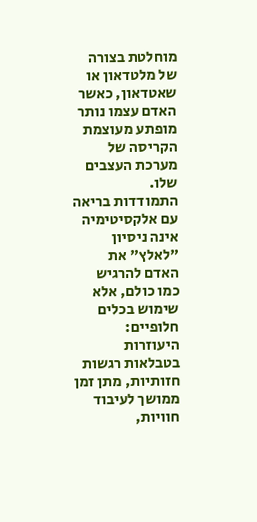מוחלטת בצורה של מלטדאון או שאטדאון, כאשר האדם עצמו נותר מופתע מעוצמת הקריסה של מערכת העצבים שלו.
התמודדות בריאה עם אלקסיטימיה אינה ניסיון "לאלץ" את האדם להרגיש כמו כולם, אלא שימוש בכלים חלופיים: היעוזרות בטבלאות רגשות חזותיות, מתן זמן ממושך לעיבוד חוויות,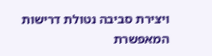ויצירת סביבה נטולת דרישות המאפשרת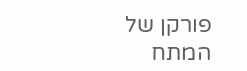פורקן של המתח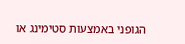הגופני באמצעות סטימינג או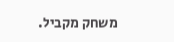משחק מקביל.